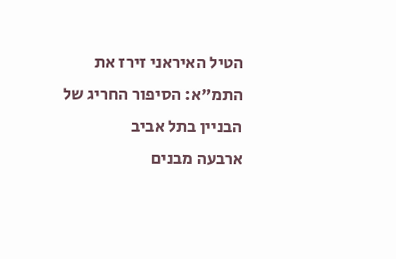הטיל האיראני זירז את התמ"א: הסיפור החריג של הבניין בתל אביב
ארבעה מבנים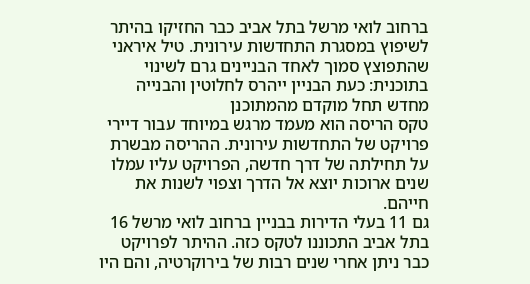ברחוב לואי מרשל בתל אביב כבר החזיקו בהיתר לשיפוץ במסגרת התחדשות עירונית. טיל איראני שהתפוצץ סמוך לאחד הבניינים גרם לשינוי בתוכנית: כעת הבניין ייהרס לחלוטין והבנייה מחדש תחל מוקדם מהמתוכנן
טקס הריסה הוא מעמד מרגש במיוחד עבור דיירי פרויקט של התחדשות עירונית. ההריסה מבשרת על תחילתה של דרך חדשה, הפרויקט עליו עמלו שנים ארוכות יוצא אל הדרך וצפוי לשנות את חייהם.
גם 11 בעלי הדירות בבניין ברחוב לואי מרשל 16 בתל אביב התכוננו לטקס כזה. ההיתר לפרויקט כבר ניתן אחרי שנים רבות של בירוקרטיה, והם היו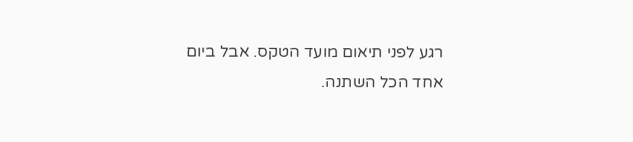רגע לפני תיאום מועד הטקס. אבל ביום אחד הכל השתנה.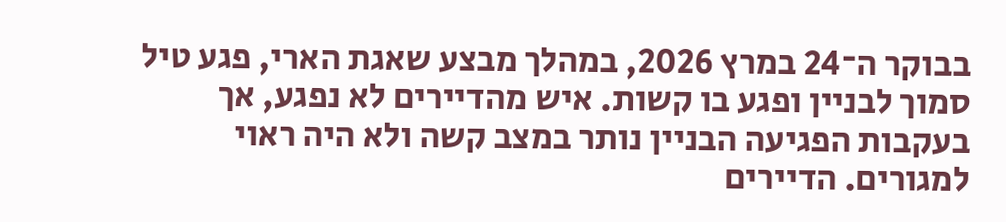בבוקר ה־24 במרץ 2026, במהלך מבצע שאגת הארי, פגע טיל סמוך לבניין ופגע בו קשות. איש מהדיירים לא נפגע, אך בעקבות הפגיעה הבניין נותר במצב קשה ולא היה ראוי למגורים. הדיירים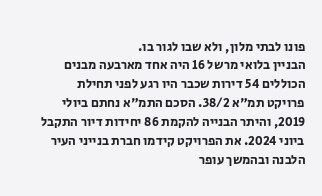פונו לבתי מלון, ולא שבו לגור בו.
הבניין בלואי מרשל 16 היה אחד מארבעה מבנים הכוללים 54 דירות שכבר היו רגע לפני תחילת פרויקט תמ"א 38/2. הסכם התמ"א נחתם ביולי 2019, והיתר הבנייה להקמת 86 יחידות דיור התקבל ביוני 2024. את הפרויקט קידמו חברת בנייני העיר הלבנה ובהמשך עופר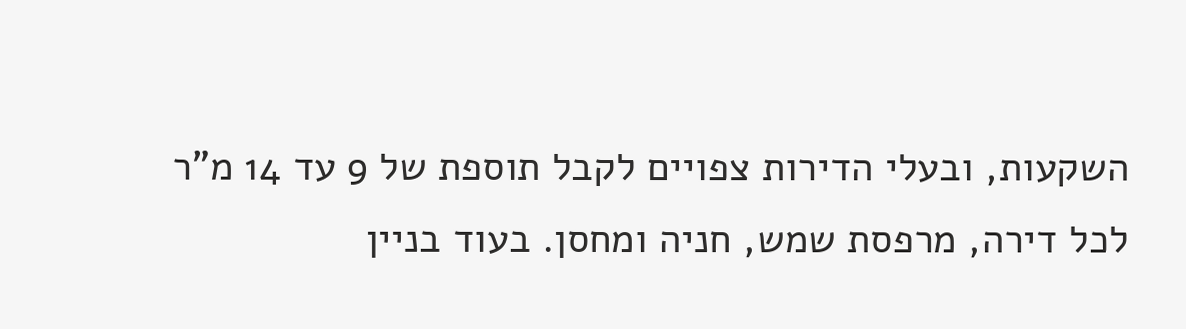השקעות, ובעלי הדירות צפויים לקבל תוספת של 9 עד 14 מ"ר לכל דירה, מרפסת שמש, חניה ומחסן. בעוד בניין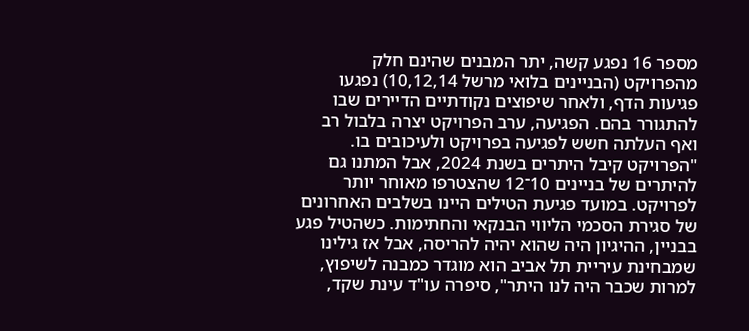מספר 16 נפגע קשה, יתר המבנים שהינם חלק מהפרויקט (הבניינים בלואי מרשל 10,12,14) נפגעו פגיעות הדף, ולאחר שיפוצים נקודתיים הדיירים שבו להתגורר בהם. הפגיעה, ערב הפרויקט יצרה בלבול רב ואף העלתה חשש לפגיעה בפרויקט ולעיכובים בו.
"הפרויקט קיבל היתרים בשנת 2024, אבל המתנו גם להיתרים של בניינים 10־12 שהצטרפו מאוחר יותר לפרויקט. במועד פגיעת הטילים היינו בשלבים האחרונים של סגירת הסכמי הליווי הבנקאי והחתימות. כשהטיל פגע בבניין, ההיגיון היה שהוא יהיה להריסה, אבל אז גילינו שמבחינת עיריית תל אביב הוא מוגדר כמבנה לשיפוץ, למרות שכבר היה לנו היתר", סיפרה עו"ד עינת שקד,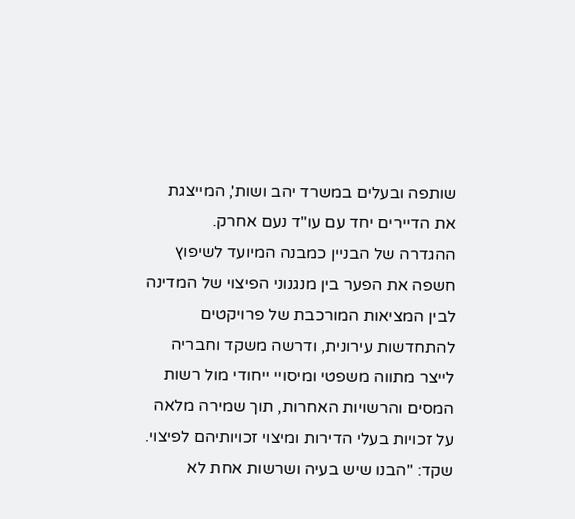שותפה ובעלים במשרד יהב ושות', המייצגת את הדיירים יחד עם עו"ד נעם אחרק.
ההגדרה של הבניין כמבנה המיועד לשיפוץ חשפה את הפער בין מנגנוני הפיצוי של המדינה לבין המציאות המורכבת של פרויקטים להתחדשות עירונית, ודרשה משקד וחבריה לייצר מתווה משפטי ומיסויי ייחודי מול רשות המסים והרשויות האחרות, תוך שמירה מלאה על זכויות בעלי הדירות ומיצוי זכויותיהם לפיצוי. שקד: "הבנו שיש בעיה ושרשות אחת לא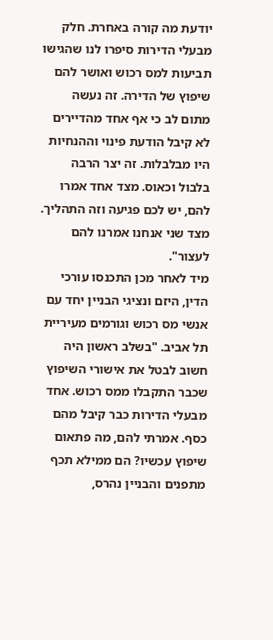יודעת מה קורה באחרת. חלק מבעלי הדירות סיפרו לנו שהגישו תביעות למס רכוש ואושר להם שיפוץ של הדירה. זה נעשה מתום לב כי אף אחד מהדיירים לא קיבל הודעת פינוי וההנחיות היו מבלבלות. זה יצר הרבה בלבול וכאוס. מצד אחד אמרו להם, יש לכם פגיעה וזה התהליך. מצד שני אנחנו אמרנו להם לעצור".
מיד לאחר מכן התכנסו עורכי הדין, היזם ונציגי הבניין יחד עם אנשי מס רכוש וגורמים מעיריית תל אביב. "בשלב ראשון היה חשוב לבטל את אישורי השיפוץ שכבר התקבלו ממס רכוש. אחד מבעלי הדירות כבר קיבל מהם כסף. אמרתי להם, מה פתאום שיפוץ עכשיו? הם ממילא תכף מתפנים והבניין נהרס,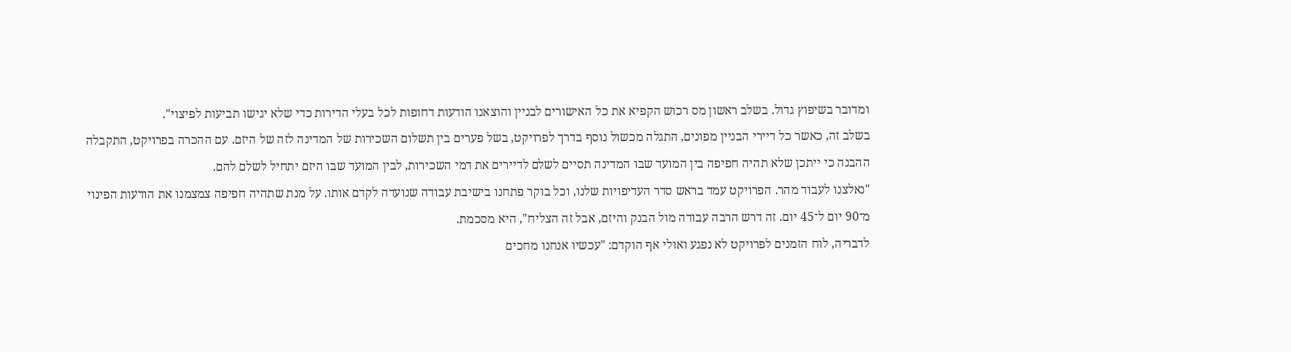ומדובר בשיפוץ גדול. בשלב ראשון מס רכוש הקפיא את כל האישורים לבניין והוצאנו הודעות דחופות לכל בעלי הדירות כדי שלא יגישו תביעות לפיצוי".
בשלב זה, כאשר כל דיירי הבניין מפונים, התגלה מכשול נוסף בדרך לפרויקט, בשל פערים בין תשלום השכירות של המדינה לזה של היזם. עם ההכרה בפרויקט, התקבלה ההבנה כי ייתכן שלא תהיה חפיפה בין המועד שבו המדינה תסיים לשלם לדיירים את דמי השכירות, לבין המועד שבו היזם יתחיל לשלם להם.
"נאלצנו לעבוד מהר. הפרויקט עמד בראש סדר העדיפויות שלנו, וכל בוקר פתחנו בישיבת עבודה שנועדה לקדם אותו. על מנת שתהיה חפיפה צמצמנו את הודעות הפינוי מ־90 יום ל־45 יום. זה דרש הרבה עבודה מול הבנק והיזם, אבל זה הצליח", היא מסכמת.
לדבריה, לוח הזמנים לפרויקט לא נפגע ואולי אף הוקדם: "עכשיו אנחנו מחכים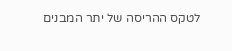לטקס ההריסה של יתר המבנים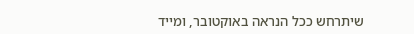שיתרחש ככל הנראה באוקטובר, ומייד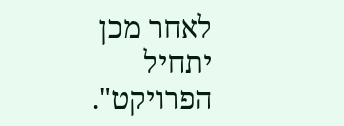לאחר מכן יתחיל הפרויקט".